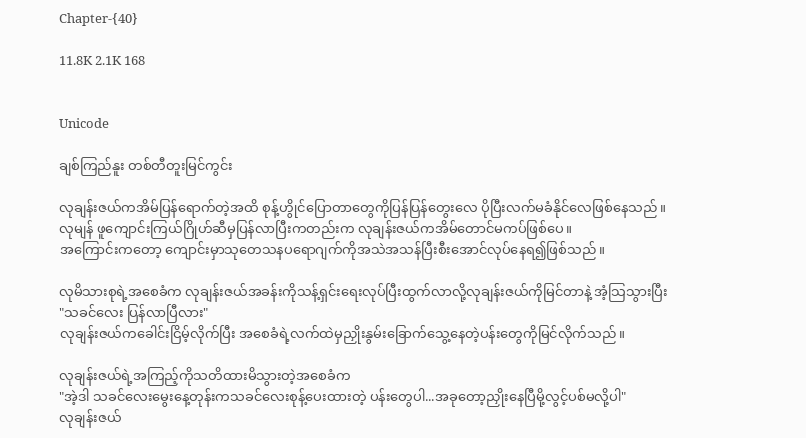Chapter-{40}

11.8K 2.1K 168


Unicode

ချစ်ကြည်နူး တစ်တီတူးမြင်ကွင်း

လုချန်းဇယ်ကအိမ်ပြန်ရောက်တဲ့အထိ စုန့်ဟွိုင်ပြောတာတွေကိုပြန်ပြန်တွေးလေ ပိုပြီးလက်မခံနိုင်လေဖြစ်နေသည်။
လုမျန် ဖူကျောင်းကြယ်ဂြိုဟ်ဆီမှပြန်လာပြီးကတည်းက လုချန်းဇယ်ကအိမ်တောင်မကပ်ဖြစ်ပေ။
အကြောင်းကတော့ ကျောင်းမှာသုတေသနပရောဂျက်ကိုအသဲအသန်ပြီးစီးအောင်လုပ်နေရ၍ဖြစ်သည်။

လုမိသားစုရဲ့အစေခံက လုချန်းဇယ်အခန်းကိုသန့်ရှင်းရေးလုပ်ပြီးထွက်လာလို့လုချန်းဇယ်ကိုမြင်တာနဲ့ အံ့သြသွားပြီး
"သခင်လေး ပြန်လာပြီလား"
လုချန်းဇယ်ကခေါင်းငြိမ့်လိုက်ပြီး အစေခံရဲ့လက်ထဲမှညှိုးနွမ်းခြောက်သွေ့နေတဲ့ပန်းတွေကိုမြင်လိုက်သည်။

လုချန်းဇယ်ရဲ့အကြည့်ကိုသတိထားမိသွားတဲ့အစေခံက
"အဲ့ဒါ သခင်လေးမွေးနေ့တုန်းကသခင်လေးစုန့်ပေးထားတဲ့ ပန်းတွေပါ...အခုတော့ညှိုးနေပြီမို့လွင့်ပစ်မလို့ပါ"
လုချန်းဇယ်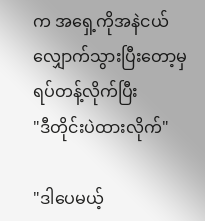က အရှေ့ကိုအနဲငယ်လျှောက်သွားပြီးတော့မှ ရပ်တန့်လိုက်ပြီး
"ဒီတိုင်းပဲထားလိုက်"

"ဒါပေမယ့်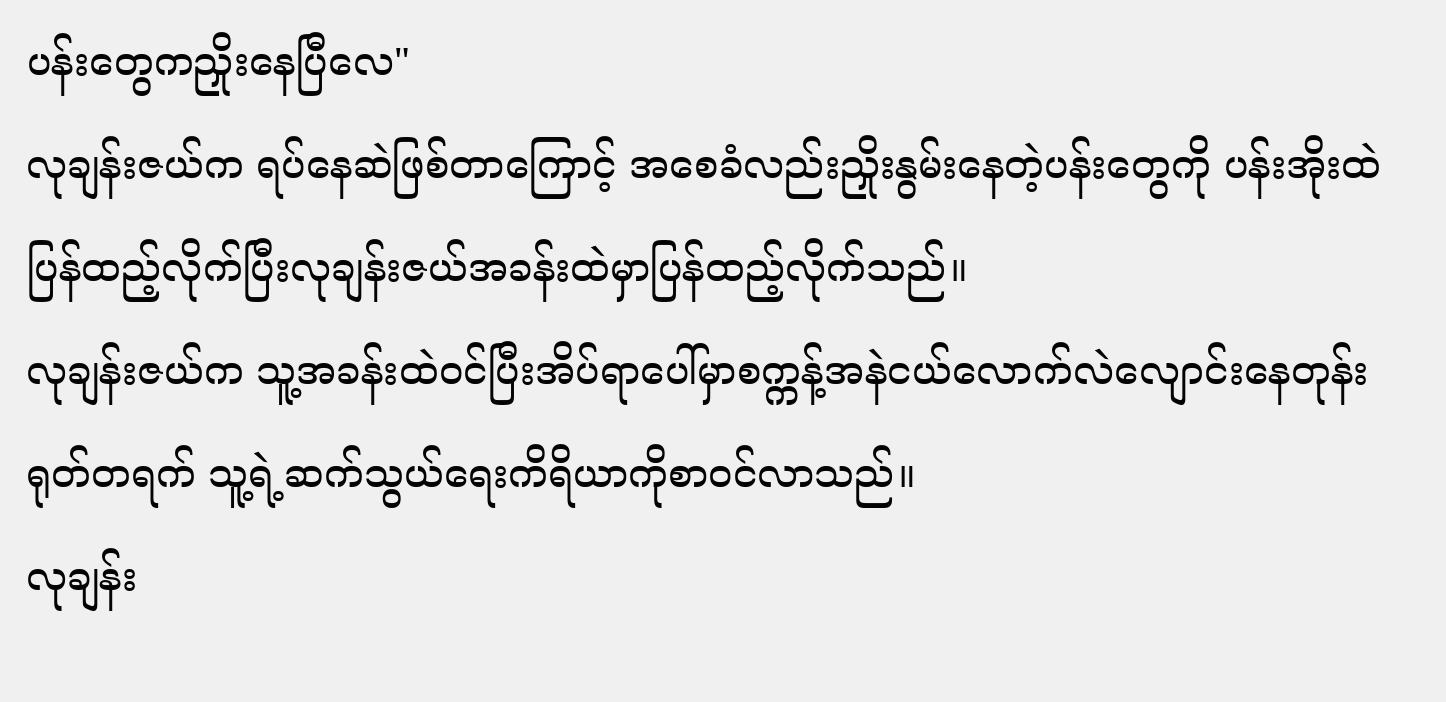ပန်းတွေကညှိုးနေပြီလေ"
လုချန်းဇယ်က ရပ်နေဆဲဖြစ်တာကြောင့် အစေခံလည်းညှိုးနွမ်းနေတဲ့ပန်းတွေကို ပန်းအိုးထဲပြန်ထည့်လိုက်ပြီးလုချန်းဇယ်အခန်းထဲမှာပြန်ထည့်လိုက်သည်။
လုချန်းဇယ်က သူ့အခန်းထဲ၀င်ပြီးအိပ်ရာပေါ်မှာစက္ကန့်အနဲငယ်လောက်လဲလျောင်းနေတုန်း ရုတ်တရက် သူ့ရဲ့ဆက်သွယ်ရေးကိရိယာကိုစာ၀င်လာသည်။
လုချန်း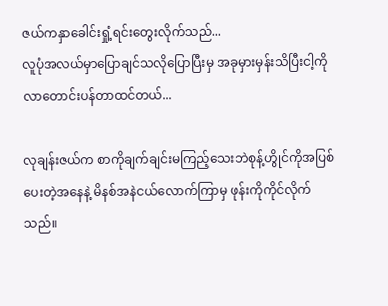ဇယ်ကနှာခေါင်းရှုံ့ရင်းတွေးလိုက်သည်...
လူပုံအလယ်မှာပြောချင်သလိုပြောပြီးမှ အခုမှားမှန်းသိပြီးငါ့ကိုလာတောင်းပန်တာထင်တယ်...

လုချန်းဇယ်က စာကိုချက်ချင်းမကြည့်သေးဘဲစုန့်ဟွိုင်ကိုအပြစ်ပေးတဲ့အနေနဲ့ မိနစ်အနဲငယ်လောက်ကြာမှ ဖုန်းကိုကိုင်လိုက်သည်။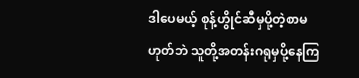ဒါပေမယ့် စုန့်ဟွိုင်ဆီမှပို့တဲ့စာမဟုတ်ဘဲ သူတို့အတန်းဂရုမှပို့နေကြ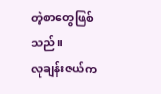တဲ့စာတွေဖြစ်သည်။
လုချန်းဇယ်က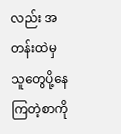လည်း အတန်းထဲမှသူတွေပို့နေကြတဲ့စာကို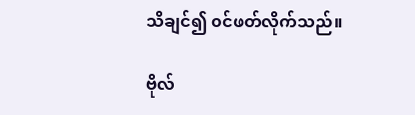သိချင်၍ ၀င်ဖတ်လိုက်သည်။

ဗိုလ်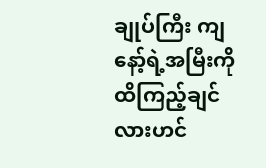ချုပ်ကြီး ကျနော့်ရဲ့အမြီးကိုထိကြည့်ချင်လားဟင်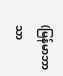(မြန်မာဘာသာ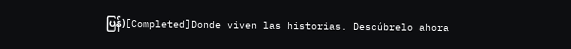ပြန်)[Completed]Donde viven las historias. Descúbrelo ahora